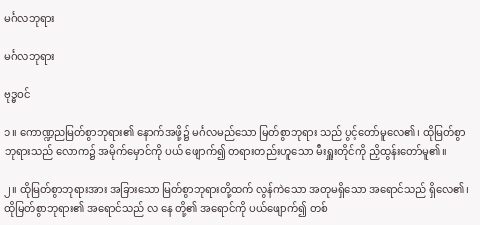မင်္ဂလဘုရား

မင်္ဂလဘုရား

ဗုဒ္ဓဝင်

၁။ ကောဏ္ဍညမြတ်စွာဘုရား၏ နောက်အဖို့၌ မင်္ဂလမည်သော မြတ်စွာဘုရား သည် ပွင့်တော်မူလေ၏၊ ထိုမြတ်စွာဘုရားသည် လောက၌ အမိုက်မှောင်ကို ပယ် ဖျောက်၍ တရားတည်းဟူသော မီးရှူးတိုင်ကို ညှိထွန်းတော်မူ၏။

၂။ ထိုမြတ်စွာဘုရားအား အခြားသော မြတ်စွာဘုရားတို့ထက် လွန်ကဲသော အတုမရှိသော အရောင်သည် ရှိလေ၏၊ ထိုမြတ်စွာဘုရား၏ အရောင်သည် လ နေ တို့၏ အရောင်ကို ပယ်ဖျောက်၍ တစ်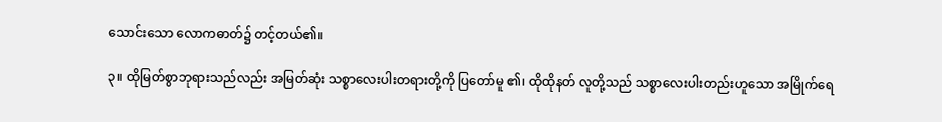သောင်းသော လောကဓာတ်၌ တင့်တယ်၏။

၃။ ထိုမြတ်စွာဘုရားသည်လည်း အမြတ်ဆုံး သစ္စာလေးပါးတရားတို့ကို ပြတော်မူ ၏၊ ထိုထိုနတ် လူတို့သည် သစ္စာလေးပါးတည်းဟူသော အမြိုက်ရေ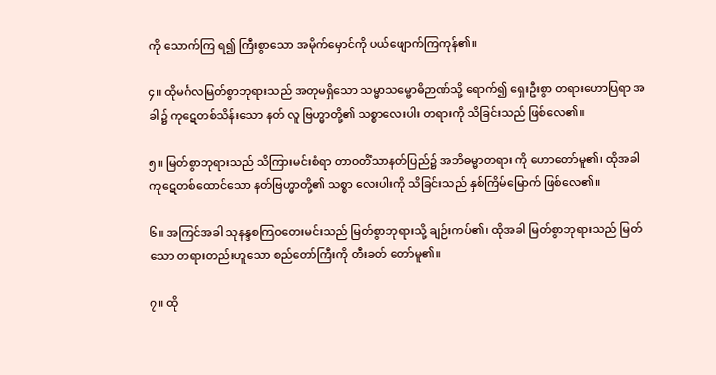ကို သောက်ကြ ရ၍ ကြီးစွာသော အမိုက်မှောင်ကို ပယ်ဖျောက်ကြကုန်၏။

၄။ ထိုမင်္ဂလမြတ်စွာဘုရားသည် အတုမရှိသော သမ္မာသမ္ဗောဓိဉာဏ်သို့ ရောက်၍ ရှေးဦးစွာ တရားဟောပြရာ အခါ၌ ကုဋေတစ်သိန်းသော နတ် လူ ဗြဟ္မာတို့၏ သစ္စာလေးပါး တရားကို သိခြင်းသည် ဖြစ်လေ၏။

၅။ မြတ်စွာဘုရားသည် သိကြားမင်းစံရာ တာဝတိံသာနတ်ပြည်၌ အဘိဓမ္မာတရား ကို ဟောတော်မူ၏၊ ထိုအခါ ကုဋေတစ်ထောင်သော နတ်ဗြဟ္မာတို့၏ သစ္စာ လေးပါးကို သိခြင်းသည် နှစ်ကြိမ်မြောက် ဖြစ်လေ၏။

၆။ အကြင်အခါ သုနန္ဒစကြဝတေးမင်းသည် မြတ်စွာဘုရားသို့ ချဉ်းကပ်၏၊ ထိုအခါ မြတ်စွာဘုရားသည် မြတ်သော တရားတည်းဟူသော စည်တော်ကြီးကို တီးခတ် တော်မူ၏။

၇။ ထို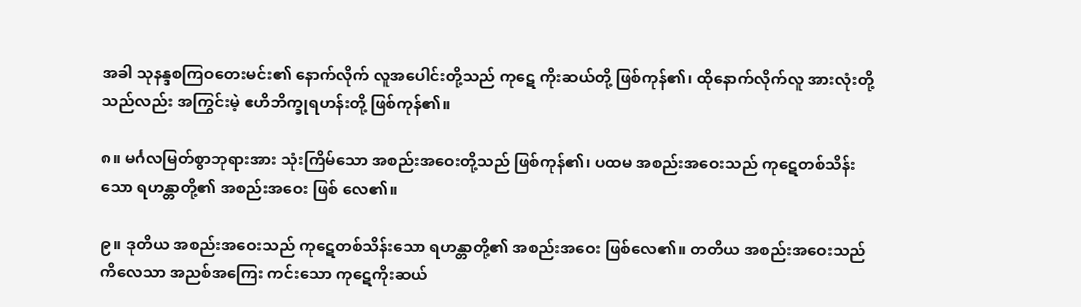အခါ သုနန္ဒစကြဝတေးမင်း၏ နောက်လိုက် လူအပေါင်းတို့သည် ကုဋေ ကိုးဆယ်တို့ ဖြစ်ကုန်၏၊ ထိုနောက်လိုက်လူ အားလုံးတို့သည်လည်း အကြွင်းမဲ့ ဧဟိဘိက္ခုရဟန်းတို့ ဖြစ်ကုန်၏။

၈။ မင်္ဂလမြတ်စွာဘုရားအား သုံးကြိမ်သော အစည်းအဝေးတို့သည် ဖြစ်ကုန်၏၊ ပထမ အစည်းအဝေးသည် ကုဋေတစ်သိန်းသော ရဟန္တာတို့၏ အစည်းအဝေး ဖြစ် လေ၏။

၉။ ဒုတိယ အစည်းအဝေးသည် ကုဋေတစ်သိန်းသော ရဟန္တာတို့၏ အစည်းအဝေး ဖြစ်လေ၏။ တတိယ အစည်းအဝေးသည် ကိလေသာ အညစ်အကြေး ကင်းသော ကုဋေကိုးဆယ်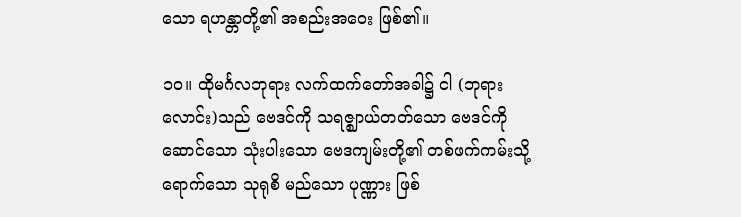သော ရဟန္တာတို့၏ အစည်းအဝေး ဖြစ်၏။

၁၀။ ထိုမင်္ဂလဘုရား လက်ထက်တော်အခါ၌ ငါ (ဘုရားလောင်း)သည် ဗေဒင်ကို သရဇ္ဈာယ်တတ်သော ဗေဒင်ကို ဆောင်သော သုံးပါးသော ဗေဒကျမ်းတို့၏ တစ်ဖက်ကမ်းသို့ ရောက်သော သုရုစိ မည်သော ပုဏ္ဏား ဖြစ်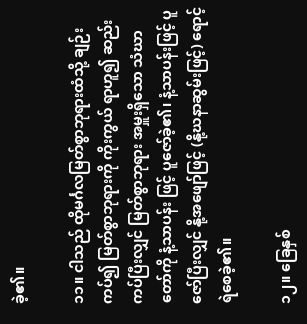ခဲ့၏။

၁၁။ ငါသည် ထိုမင်္ဂလမြတ်စွာဘုရားထံသို့ ချဉ်းကပ်၍ မြတ်စွာဘုရားကို ကိုးကွယ် ရာဟူ၍ ဆည်းကပ်ပြီးလျှင် မြတ်စွာဘုရား အမှူးရှိသော သံဃာတော်ကို နံ့သာပန်း ဖြင့် ပူဇော်ခဲ့၏၊ နံ့သာပန်းဖြင့် ပူဇော်ပြီးလျှင် နို့အဖျော်ဖြင့် (နို့ဃနာဆွမ်းဖြင့်) ရောင့်ရဲစေခဲ့၏။

၁၂။ ခြေနှစ်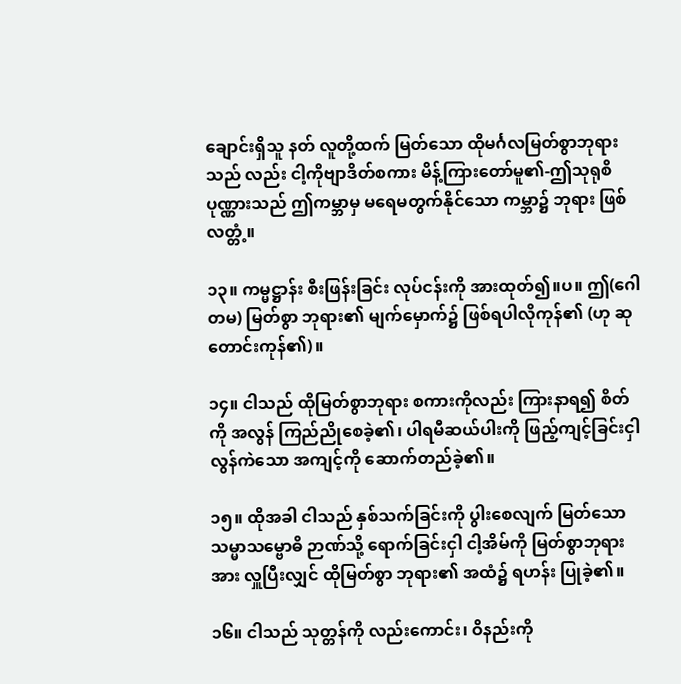ချောင်းရှိသူ နတ် လူတို့ထက် မြတ်သော ထိုမင်္ဂလမြတ်စွာဘုရားသည် လည်း ငါ့ကိုဗျာဒိတ်စကား မိန့်ကြားတော်မူ၏-ဤသုရုစိပုဏ္ဏားသည် ဤကမ္ဘာမှ မရေမတွက်နိုင်သော ကမ္ဘာ၌ ဘုရား ဖြစ်လတ္တံ့။

၁၃။ ကမ္မဋ္ဌာန်း စီးဖြန်းခြင်း လုပ်ငန်းကို အားထုတ်၍။ပ။ ဤ(ဂေါတမ) မြတ်စွာ ဘုရား၏ မျက်မှောက်၌ ဖြစ်ရပါလိုကုန်၏ (ဟု ဆုတောင်းကုန်၏)။

၁၄။ ငါသည် ထိုမြတ်စွာဘုရား စကားကိုလည်း ကြားနာရ၍ စိတ်ကို အလွန် ကြည်ညိုစေခဲ့၏၊ ပါရမီဆယ်ပါးကို ဖြည့်ကျင့်ခြင်းငှါ လွန်ကဲသော အကျင့်ကို ဆောက်တည်ခဲ့၏။

၁၅။ ထိုအခါ ငါသည် နှစ်သက်ခြင်းကို ပွါးစေလျက် မြတ်သော သမ္မာသမ္ဗောဓိ ဉာဏ်သို့ ရောက်ခြင်းငှါ ငါ့အိမ်ကို မြတ်စွာဘုရားအား လှူပြီးလျှင် ထိုမြတ်စွာ ဘုရား၏ အထံ၌ ရဟန်း ပြုခဲ့၏။

၁၆။ ငါသည် သုတ္တန်ကို လည်းကောင်း၊ ဝိနည်းကို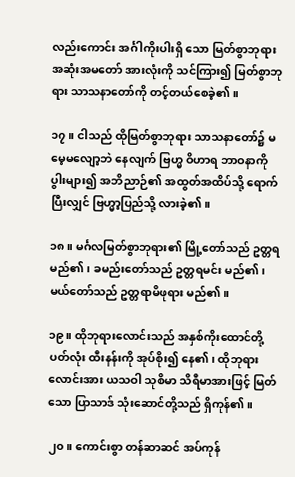လည်းကောင်း အင်္ဂါကိုးပါးရှိ သော မြတ်စွာဘုရား အဆုံးအမတော် အားလုံးကို သင်ကြား၍ မြတ်စွာဘုရား သာသနာတော်ကို တင့်တယ်စေခဲ့၏။

၁၇။ ငါသည် ထိုမြတ်စွာဘုရား သာသနာတော်၌ မမေ့မလျော့ဘဲ နေလျက် ဗြဟ္မ ဝိဟာရ ဘာဝနာကို ပွါးများ၍ အဘိညာဉ်၏ အထွတ်အထိပ်သို့ ရောက်ပြီးလျှင် ဗြဟ္မာ့ပြည်သို့ လားခဲ့၏။

၁၈။ မင်္ဂလမြတ်စွာဘုရား၏ မြို့တော်သည် ဥတ္တရမည်၏၊ ခမည်းတော်သည် ဥတ္တရမင်း မည်၏၊ မယ်တော်သည် ဥတ္တရာမိဖုရား မည်၏။

၁၉။ ထိုဘုရားလောင်းသည် အနှစ်ကိုးထောင်တို့ပတ်လုံး ထီးနန်းကို အုပ်စိုး၍ နေ၏၊ ထိုဘုရားလောင်းအား ယသဝါ သုစိမာ သိရီမာအားဖြင့် မြတ်သော ပြာသာဒ် သုံးဆောင်တို့သည် ရှိကုန်၏။

၂၀။ ကောင်းစွာ တန်ဆာဆင် အပ်ကုန်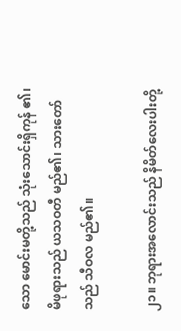သော မောင်းမတို့သည် သုံးသောင်းရှိကုန် ၏၊ မိဖုရားသည် ယသဝတီ မည်၏၊ သားတော်သည် သီဝလ မည်၏။

၂၁။ ဘုရားအလောင်းသည် နိမိတ်လေးပါးတို့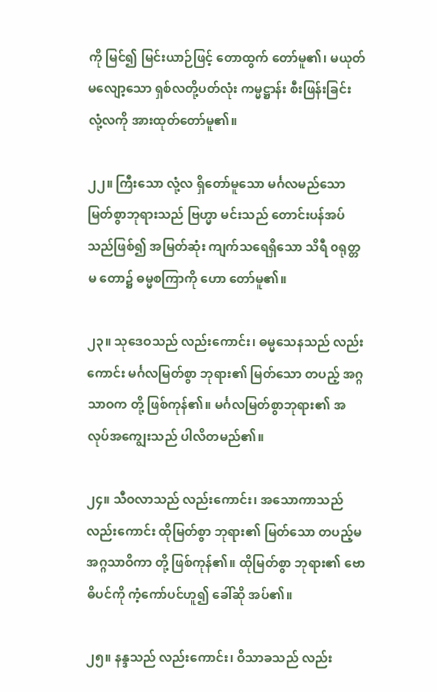ကို မြင်၍ မြင်းယာဉ်ဖြင့် တောထွက် တော်မူ၏၊ မယုတ်မလျော့သော ရှစ်လတို့ပတ်လုံး ကမ္မဋ္ဌာန်း စီးဖြန်းခြင်း လုံ့လကို အားထုတ်တော်မူ၏။

၂၂။ ကြီးသော လုံ့လ ရှိတော်မူသော မင်္ဂလမည်သော မြတ်စွာဘုရားသည် ဗြဟ္မာ မင်းသည် တောင်းပန်အပ်သည်ဖြစ်၍ အမြတ်ဆုံး ကျက်သရေရှိသော သိရီ ၀ရုတ္တမ တော၌ ဓမ္မစကြာကို ဟော တော်မူ၏။

၂၃။ သုဒေဝသည် လည်းကောင်း၊ ဓမ္မသေနသည် လည်းကောင်း မင်္ဂလမြတ်စွာ ဘုရား၏ မြတ်သော တပည့် အဂ္ဂသာဝက တို့ ဖြစ်ကုန်၏။ မင်္ဂလမြတ်စွာဘုရား၏ အလုပ်အကျွေးသည် ပါလိတမည်၏။

၂၄။ သီဝလာသည် လည်းကောင်း၊ အသောကာသည် လည်းကောင်း ထိုမြတ်စွာ ဘုရား၏ မြတ်သော တပည့်မ အဂ္ဂသာဝိကာ တို့ ဖြစ်ကုန်၏။ ထိုမြတ်စွာ ဘုရား၏ ဗောဓိပင်ကို ကံ့ကော်ပင်ဟူ၍ ခေါ်ဆို အပ်၏။

၂၅။ နန္ဒသည် လည်းကောင်း၊ ဝိသာခသည် လည်း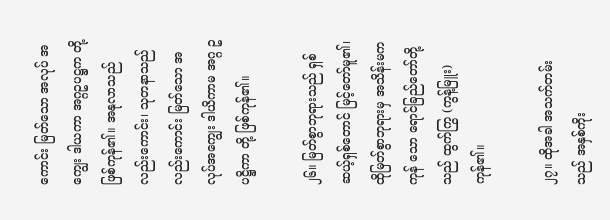ကောင်း မြတ်သော အလုပ် အကျွေး ဒါယကာ အဂ္ဂဥပဋ္ဌက တို့ ဖြစ်ကုန်၏။ အနုလာသည် လည်းကောင်း၊ သုတနာသည် လည်းကောင်း မြတ်သော အလုပ်အကျွေး ဒါယိကာမ အဂ္ဂ ဥပဋ္ဌိကာ တို့ ဖြစ်ကုန်၏။

၂၆။ မြတ်စွာဘုရားသည် ရှစ်ဆယ့်ရှစ်တောင် မြင့်တော်မူ၏၊ ထိုမြတ်စွာဘုရားမှ အသိန်းမကကုန် သော ရောင်ခြည်တော်တို့သည် ထွက်ကြွ (ကွန့်မြူး)ကုန်၏။

၂၇။ ထိုအခါ အသက်တမ်းသည် အနှစ်ကိုး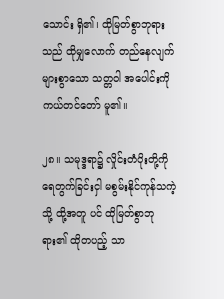သောင်း ရှိ၏၊ ထိုမြတ်စွာဘုရားသည် ထိုမျှလောက် တည်နေလျက် များစွာသော သတ္တဝါ အပေါင်းကို ကယ်တင်တော် မူ၏။

၂၈။ သမုဒ္ဒရာ၌ လှိုင်းတံပိုးတို့ကို ရေတွက်ခြင်းငှါ မစွမ်းနိုင်ကုန်သကဲ့သို့ ထို့အတူ ပင် ထိုမြတ်စွာဘုရား၏ ထိုတပည့် သာ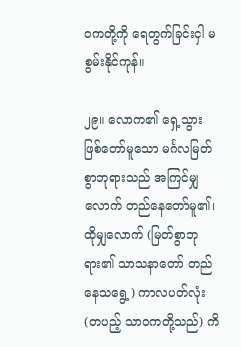ဝကတို့ကို ရေတွက်ခြင်းငှါ မစွမ်းနိုင်ကုန်။

၂၉။ လောက၏ ရှေ့သွား ဖြစ်တော်မူသော မင်္ဂလမြတ်စွာဘုရားသည် အကြင်မျှ လောက် တည်နေတော်မူ၏၊ ထိုမျှလောက် (မြတ်စွာဘုရား၏ သာသနာတော် တည်နေသရွေ့) ကာလပတ်လုံး (တပည့် သာဝကတို့သည်) ကိ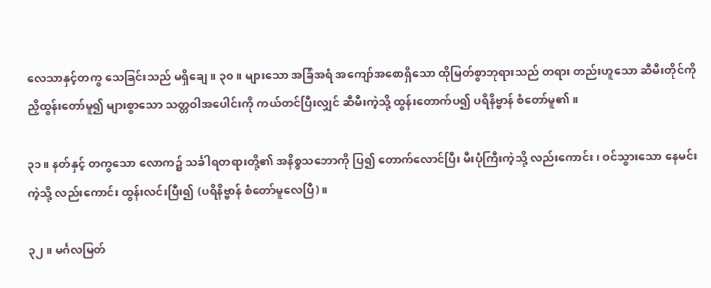လေသာနှင့်တကွ သေခြင်းသည် မရှိချေ။ ၃၀။ များသော အခြံအရံ အကျော်အစောရှိသော ထိုမြတ်စွာဘုရားသည် တရား တည်းဟူသော ဆီမီးတိုင်ကို ညှိထွန်းတော်မူ၍ များစွာသော သတ္တဝါအပေါင်းကို ကယ်တင်ပြီးလျှင် ဆီမီးကဲ့သို့ ထွန်းတောက်ပ၍ ပရိနိဗ္ဗာန် စံတော်မူ၏။

၃၁။ နတ်နှင့် တကွသော လောက၌ သင်္ခါရတရားတို့၏ အနိစ္စသဘောကို ပြ၍ တောက်လောင်ပြီး မီးပုံကြီးကဲ့သို့ လည်းကောင်း၊ ဝင်သွားသော နေမင်းကဲ့သို့ လည်းကောင်း ထွန်းလင်းပြီး၍ (ပရိနိဗ္ဗာန် စံတော်မူလေပြီ)။

၃၂။ မင်္ဂလမြတ်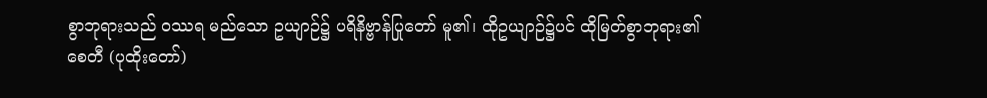စွာဘုရားသည် ၀ဿရ မည်သော ဥယျာဉ်၌ ပရိနိဗ္ဗာန်ပြုတော် မူ၏၊ ထိုဥယျာဉ်၌ပင် ထိုမြတ်စွာဘုရား၏ စေတီ (ပုထိုးတော်)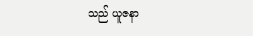သည် ယူဇနာ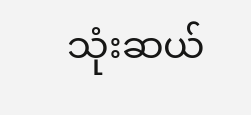သုံးဆယ်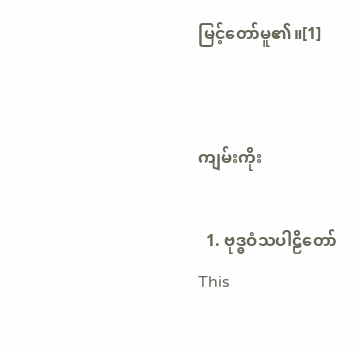မြင့်တော်မူ၏။[1]


ကျမ်းကိုး

  1. ဗုဒ္ဓဝံသပါဠိတော်
This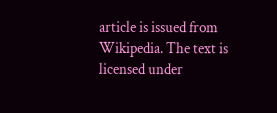article is issued from Wikipedia. The text is licensed under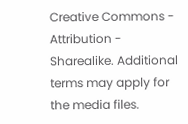Creative Commons - Attribution - Sharealike. Additional terms may apply for the media files.